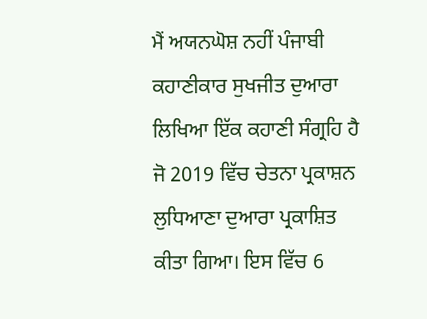ਮੈਂ ਅਯਨਘੋਸ਼ ਨਹੀਂ ਪੰਜਾਬੀ ਕਹਾਣੀਕਾਰ ਸੁਖਜੀਤ ਦੁਆਰਾ ਲਿਖਿਆ ਇੱਕ ਕਹਾਣੀ ਸੰਗ੍ਰਹਿ ਹੈ ਜੋ 2019 ਵਿੱਚ ਚੇਤਨਾ ਪ੍ਰਕਾਸ਼ਨ ਲੁਧਿਆਣਾ ਦੁਆਰਾ ਪ੍ਰਕਾਸ਼ਿਤ ਕੀਤਾ ਗਿਆ। ਇਸ ਵਿੱਚ 6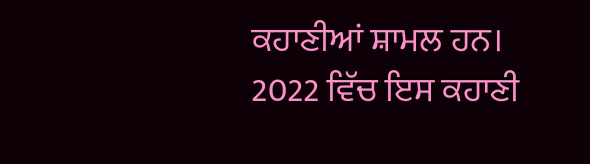ਕਹਾਣੀਆਂ ਸ਼ਾਮਲ ਹਨ। 2022 ਵਿੱਚ ਇਸ ਕਹਾਣੀ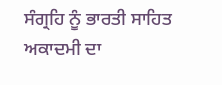ਸੰਗ੍ਰਹਿ ਨੂੰ ਭਾਰਤੀ ਸਾਹਿਤ ਅਕਾਦਮੀ ਦਾ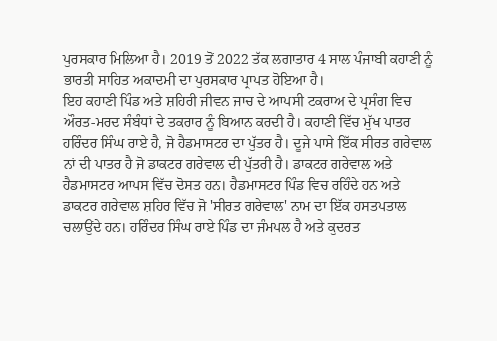ਪੁਰਸਕਾਰ ਮਿਲਿਆ ਹੈ। 2019 ਤੋਂ 2022 ਤੱਕ ਲਗਾਤਾਰ 4 ਸਾਲ ਪੰਜਾਬੀ ਕਹਾਣੀ ਨੂੰ ਭਾਰਤੀ ਸਾਹਿਤ ਅਕਾਦਮੀ ਦਾ ਪੁਰਸਕਾਰ ਪ੍ਰਾਪਤ ਹੋਇਆ ਹੈ।
ਇਹ ਕਹਾਣੀ ਪਿੰਡ ਅਤੇ ਸ਼ਹਿਰੀ ਜੀਵਨ ਜਾਚ ਦੇ ਆਪਸੀ ਟਕਰਾਅ ਦੇ ਪ੍ਰਸੰਗ ਵਿਚ ਔਰਤ-ਮਰਦ ਸੰਬੰਧਾਂ ਦੇ ਤਕਰਾਰ ਨੂੰ ਬਿਆਨ ਕਰਦੀ ਹੈ। ਕਹਾਣੀ ਵਿੱਚ ਮੁੱਖ ਪਾਤਰ ਹਰਿੰਦਰ ਸਿੰਘ ਰਾਏ ਹੈ, ਜੋ ਹੈਡਮਾਸਟਰ ਦਾ ਪੁੱਤਰ ਹੈ। ਦੂਜੇ ਪਾਸੇ ਇੱਕ ਸੀਰਤ ਗਰੇਵਾਲ ਨਾਂ ਦੀ ਪਾਤਰ ਹੈ ਜੋ ਡਾਕਟਰ ਗਰੇਵਾਲ ਦੀ ਪੁੱਤਰੀ ਹੈ। ਡਾਕਟਰ ਗਰੇਵਾਲ ਅਤੇ ਹੈਡਮਾਸਟਰ ਆਪਸ ਵਿੱਚ ਦੋਸਤ ਹਨ। ਹੈਡਮਾਸਟਰ ਪਿੰਡ ਵਿਚ ਰਹਿੰਦੇ ਹਨ ਅਤੇ ਡਾਕਟਰ ਗਰੇਵਾਲ ਸ਼ਹਿਰ ਵਿੱਚ ਜੋ 'ਸੀਰਤ ਗਰੇਵਾਲ' ਨਾਮ ਦਾ ਇੱਕ ਹਸਤਪਤਾਲ ਚਲਾਉਂਦੇ ਹਨ। ਹਰਿੰਦਰ ਸਿੰਘ ਰਾਏ ਪਿੰਡ ਦਾ ਜੰਮਪਲ ਹੈ ਅਤੇ ਕੁਦਰਤ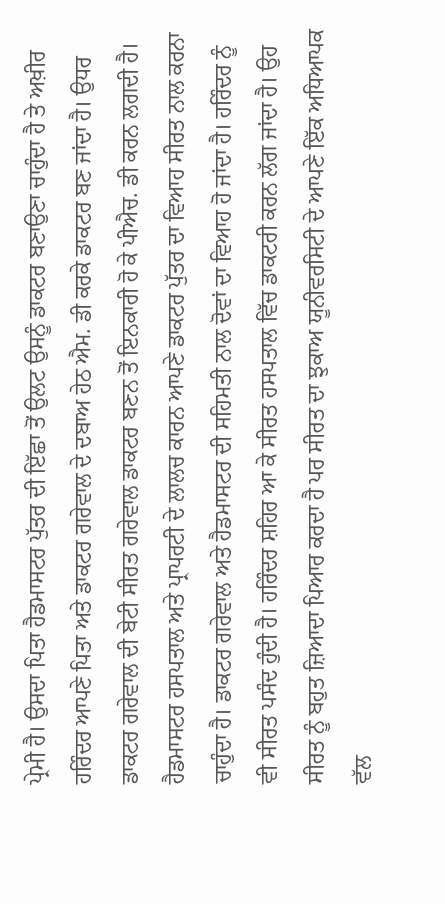ਪ੍ਰੇਮੀ ਹੈ। ਉਸਦਾ ਪਿਤਾ ਹੈਡਮਾਸਟਰ ਪੁੱਤਰ ਦੀ ਇੱਛਾ ਤੋਂ ਉਲਟ ਉਸਨੂੰ ਡਾਕਟਰ ਬਣਾਉਣਾ ਚਾਹੁੰਦਾ ਹੈ ਤੇ ਅਖ਼ੀਰ ਹਰਿੰਦਰ ਆਪਣੇ ਪਿਤਾ ਅਤੇ ਡਾਕਟਰ ਗਰੇਵਾਲ ਦੇ ਦਬਾਅ ਹੇਠ ਐਮ. ਡੀ ਕਰਕੇ ਡਾਕਟਰ ਬਣ ਜਾਂਦਾ ਹੈ। ਉਧਰ ਡਾਕਟਰ ਗਰੇਵਾਲ ਦੀ ਬੇਟੀ ਸੀਰਤ ਗਰੇਵਾਲ ਡਾਕਟਰ ਬਣਨ ਤੋਂ ਇਨਕਾਰੀ ਹੋ ਕੇ ਪੀਐਚ. ਡੀ ਕਰਨ ਲਗਦੀ ਹੈ। ਹੈਡਮਾਸਟਰ ਹਸਪਤਾਲ ਅਤੇ ਪ੍ਰਾਪਰਟੀ ਦੇ ਲਾਲਚ ਕਾਰਨ ਆਪਣੇ ਡਾਕਟਰ ਪੁੱਤਰ ਦਾ ਵਿਆਹ ਸੀਰਤ ਨਾਲ ਕਰਨਾ ਚਾਹੁੰਦਾ ਹੈ। ਡਾਕਟਰ ਗਰੇਵਾਲ ਅਤੇ ਹੈਡਮਾਸਟਰ ਦੀ ਸਹਿਮਤੀ ਨਾਲ ਦੋਵਾਂ ਦਾ ਵਿਆਹ ਹੋ ਜਾਂਦਾ ਹੈ। ਹਰਿੰਦਰ ਨੂੰ ਵੀ ਸੀਰਤ ਪਸੰਦ ਹੁੰਦੀ ਹੈ। ਹਰਿੰਦਰ ਸ਼ਹਿਰ ਆ ਕੇ ਸੀਰਤ ਹਸਪਤਾਲ ਵਿੱਚ ਡਾਕਟਰੀ ਕਰਨ ਲੱਗ ਜਾਂਦਾ ਹੈ। ਉਹ ਸੀਰਤ ਨੂੰ ਬਹੁਤ ਜ਼ਿਆਦਾ ਪਿਆਰ ਕਰਦਾ ਹੈ ਪਰ ਸੀਰਤ ਦਾ ਝੁਕਾਅ ਯੂਨੀਵਰਸਿਟੀ ਦੇ ਆਪਣੇ ਇੱਕ ਅਧਿਆਪਕ ਵੱਲ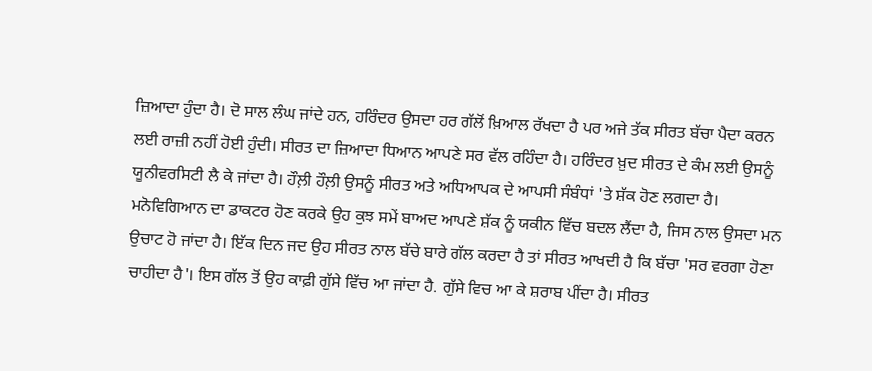ਜ਼ਿਆਦਾ ਹੁੰਦਾ ਹੈ। ਦੋ ਸਾਲ ਲੰਘ ਜਾਂਦੇ ਹਨ, ਹਰਿੰਦਰ ਉਸਦਾ ਹਰ ਗੱਲੋਂ ਖ਼ਿਆਲ ਰੱਖਦਾ ਹੈ ਪਰ ਅਜੇ ਤੱਕ ਸੀਰਤ ਬੱਚਾ ਪੈਦਾ ਕਰਨ ਲਈ ਰਾਜ਼ੀ ਨਹੀਂ ਹੋਈ ਹੁੰਦੀ। ਸੀਰਤ ਦਾ ਜ਼ਿਆਦਾ ਧਿਆਨ ਆਪਣੇ ਸਰ ਵੱਲ ਰਹਿੰਦਾ ਹੈ। ਹਰਿੰਦਰ ਖ਼ੁਦ ਸੀਰਤ ਦੇ ਕੰਮ ਲਈ ਉਸਨੂੰ ਯੂਨੀਵਰਸਿਟੀ ਲੈ ਕੇ ਜਾਂਦਾ ਹੈ। ਹੌਲ਼ੀ ਹੌਲ਼ੀ ਉਸਨੂੰ ਸੀਰਤ ਅਤੇ ਅਧਿਆਪਕ ਦੇ ਆਪਸੀ ਸੰਬੰਧਾਂ 'ਤੇ ਸ਼ੱਕ ਹੋਣ ਲਗਦਾ ਹੈ। ਮਨੋਵਿਗਿਆਨ ਦਾ ਡਾਕਟਰ ਹੋਣ ਕਰਕੇ ਉਹ ਕੁਝ ਸਮੇਂ ਬਾਅਦ ਆਪਣੇ ਸ਼ੱਕ ਨੂੰ ਯਕੀਨ ਵਿੱਚ ਬਦਲ ਲੈਂਦਾ ਹੈ, ਜਿਸ ਨਾਲ ਉਸਦਾ ਮਨ ਉਚਾਟ ਹੋ ਜਾਂਦਾ ਹੈ। ਇੱਕ ਦਿਨ ਜਦ ਉਹ ਸੀਰਤ ਨਾਲ ਬੱਚੇ ਬਾਰੇ ਗੱਲ ਕਰਦਾ ਹੈ ਤਾਂ ਸੀਰਤ ਆਖਦੀ ਹੈ ਕਿ ਬੱਚਾ 'ਸਰ ਵਰਗਾ ਹੋਣਾ ਚਾਹੀਦਾ ਹੈ'। ਇਸ ਗੱਲ ਤੋਂ ਉਹ ਕਾਫ਼ੀ ਗੁੱਸੇ ਵਿੱਚ ਆ ਜਾਂਦਾ ਹੈ. ਗੁੱਸੇ ਵਿਚ ਆ ਕੇ ਸ਼ਰਾਬ ਪੀਂਦਾ ਹੈ। ਸੀਰਤ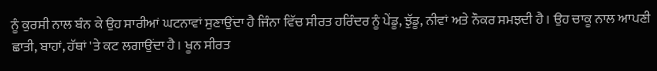ਨੂੰ ਕੁਰਸੀ ਨਾਲ ਬੰਨ ਕੇ ਉਹ ਸਾਰੀਆਂ ਘਟਨਾਵਾਂ ਸੁਣਾਉਂਦਾ ਹੈ ਜਿੰਨਾ ਵਿੱਚ ਸੀਰਤ ਹਰਿੰਦਰ ਨੂੰ ਪੇਂਡੂ, ਝੁੱਡੂ, ਨੀਵਾਂ ਅਤੇ ਨੌਕਰ ਸਮਝਦੀ ਹੈ। ਉਹ ਚਾਕੂ ਨਾਲ ਆਪਣੀ ਛਾਤੀ, ਬਾਹਾਂ, ਹੱਥਾਂ 'ਤੇ ਕਟ ਲਗਾਉਂਦਾ ਹੈ। ਖੂਨ ਸੀਰਤ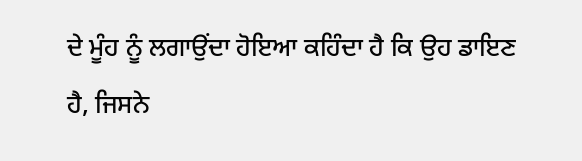ਦੇ ਮੂੰਹ ਨੂੰ ਲਗਾਉਂਦਾ ਹੋਇਆ ਕਹਿੰਦਾ ਹੈ ਕਿ ਉਹ ਡਾਇਣ ਹੈ, ਜਿਸਨੇ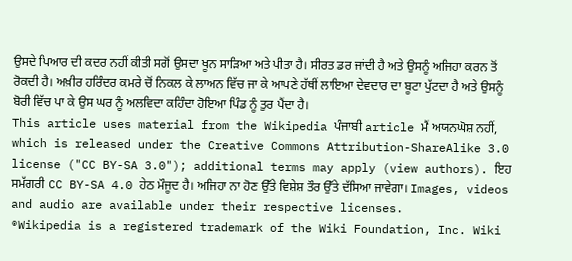ਉਸਦੇ ਪਿਆਰ ਦੀ ਕਦਰ ਨਹੀਂ ਕੀਤੀ ਸਗੋਂ ਉਸਦਾ ਖੂਨ ਸਾੜਿਆ ਅਤੇ ਪੀਤਾ ਹੈ। ਸੀਰਤ ਡਰ ਜਾਂਦੀ ਹੈ ਅਤੇ ਉਸਨੂੰ ਅਜਿਹਾ ਕਰਨ ਤੋਂ ਰੋਕਦੀ ਹੈ। ਅਖ਼ੀਰ ਹਰਿੰਦਰ ਕਮਰੇ ਚੋਂ ਨਿਕਲ ਕੇ ਲਾਅਨ ਵਿੱਚ ਜਾ ਕੇ ਆਪਣੇ ਹੱਥੀਂ ਲਾਇਆ ਦੇਵਦਾਰ ਦਾ ਬੂਟਾ ਪੁੱਟਦਾ ਹੈ ਅਤੇ ਉਸਨੂੰ ਬੋਰੀ ਵਿੱਚ ਪਾ ਕੇ ਉਸ ਘਰ ਨੂੰ ਅਲਵਿਦਾ ਕਹਿੰਦਾ ਹੋਇਆ ਪਿੰਡ ਨੂੰ ਤੁਰ ਪੈਂਦਾ ਹੈ।
This article uses material from the Wikipedia ਪੰਜਾਬੀ article ਮੈਂ ਅਯਨਘੋਸ਼ ਨਹੀਂ, which is released under the Creative Commons Attribution-ShareAlike 3.0 license ("CC BY-SA 3.0"); additional terms may apply (view authors). ਇਹ ਸਮੱਗਰੀ CC BY-SA 4.0 ਹੇਠ ਮੌਜੂਦ ਹੈ। ਅਜਿਹਾ ਨਾ ਹੋਣ ਉੱਤੇ ਵਿਸ਼ੇਸ਼ ਤੌਰ ਉੱਤੇ ਦੱਸਿਆ ਜਾਵੇਗਾ। Images, videos and audio are available under their respective licenses.
®Wikipedia is a registered trademark of the Wiki Foundation, Inc. Wiki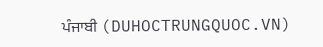ਪੰਜਾਬੀ (DUHOCTRUNGQUOC.VN)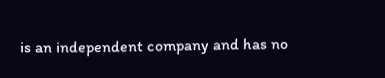is an independent company and has no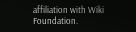affiliation with Wiki Foundation.